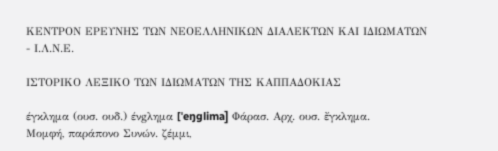ΚΕΝΤΡΟΝ ΕΡΕΥΝΗΣ ΤΩΝ ΝΕΟΕΛΛΗΝΙΚΩΝ ΔΙΑΛΕΚΤΩΝ ΚΑΙ ΙΔΙΩΜΑΤΩΝ - Ι.Λ.Ν.Ε.

ΙΣΤΟΡΙΚΟ ΛΕΞΙΚΟ TΩΝ ΙΔΙΩΜΑΤΩΝ ΤΗΣ ΚΑΠΠΑΔΟΚΙΑΣ

έγκλημα (ουσ. ουδ.) ένgλημα [ˈeŋglima] Φάρασ. Αρχ. ουσ. ἔγκλημα.
Μομφή, παράπονο Συνών. ζέμμι,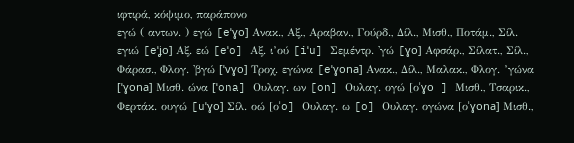ιφτιρά, κόψιμο, παράπονο
εγώ ( αντων. ) εγώ [eˈɣo] Ανακ., Αξ., Αραβαν., Γούρδ., Δίλ., Μισθ., Ποτάμ., Σίλ. εγιώ [eˈʝo] Αξ. εώ [eˈo] Αξ. ι’ού [iˈu] Σεμέντρ. 'γώ [ɣo] Αφσάρ., Σίλατ., Σίλ., Φάρασ., Φλογ. 'βγώ [ˈvɣo] Τροχ. εγώνα [eˈɣona] Ανακ., Δίλ., Μαλακ., Φλογ. ’γώνα [ˈɣona] Μισθ. ώνα [ˈona] Ουλαγ. ων [on] Ουλαγ. ογώ [οˈɣo ] Μισθ., Τσαρικ., Φερτάκ. ουγώ [uˈɣo] Σίλ. οώ [οˈo] Ουλαγ. ω [o] Ουλαγ. ογώνα [οˈɣona] Μισθ.,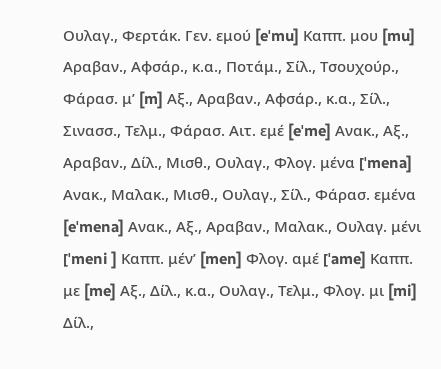Ουλαγ., Φερτάκ. Γεν. εμού [eˈmu] Καππ. μου [mu] Αραβαν., Αφσάρ., κ.α., Ποτάμ., Σίλ., Τσουχούρ., Φάρασ. μ’ [m] Αξ., Αραβαν., Αφσάρ., κ.α., Σίλ., Σινασσ., Τελμ., Φάρασ. Αιτ. εμέ [eˈme] Ανακ., Αξ., Αραβαν., Δίλ., Μισθ., Ουλαγ., Φλογ. μένα [ˈmena] Ανακ., Μαλακ., Μισθ., Ουλαγ., Σίλ., Φάρασ. εμένα [eˈmena] Ανακ., Αξ., Αραβαν., Μαλακ., Ουλαγ. μένι [ˈmeni ] Καππ. μέν’ [men] Φλογ. αμέ [ˈame] Καππ. με [me] Αξ., Δίλ., κ.α., Ουλαγ., Τελμ., Φλογ. μι [mi] Δίλ.,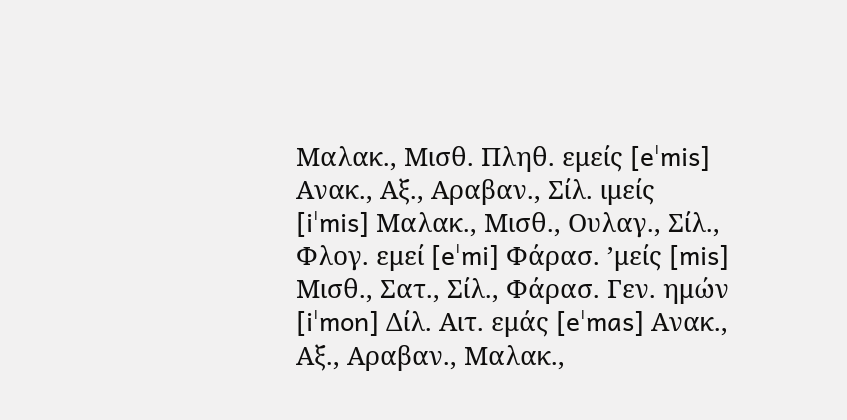Μαλακ., Μισθ. Πληθ. εμείς [eˈmis] Ανακ., Αξ., Αραβαν., Σίλ. ιμείς [iˈmis] Μαλακ., Μισθ., Ουλαγ., Σίλ., Φλογ. εμεί [eˈmi] Φάρασ. ’μείς [mis] Μισθ., Σατ., Σίλ., Φάρασ. Γεν. ημών [iˈmon] Δίλ. Αιτ. εμάς [eˈmas] Ανακ., Αξ., Αραβαν., Μαλακ.,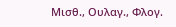Μισθ., Ουλαγ., Φλογ.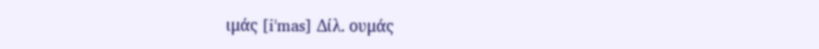ιμάς [iˈmas] Δίλ. ουμάς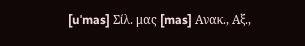[uˈmas] Σίλ. μας [mas] Ανακ., Αξ.,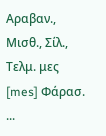Αραβαν., Μισθ., Σίλ., Τελμ. μες [mes] Φάρασ. ...